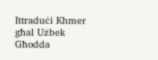Ittraduċi Khmer għal Użbek Għodda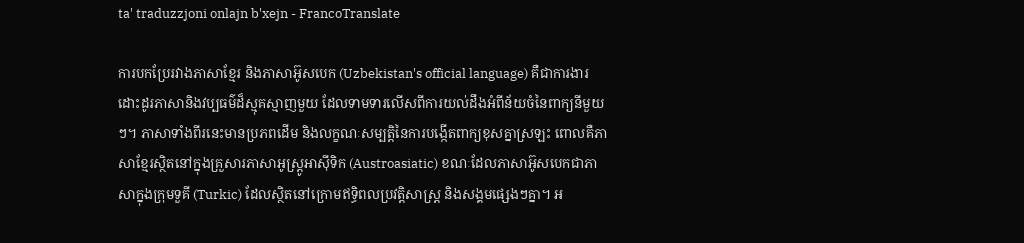ta' traduzzjoni onlajn b'xejn - FrancoTranslate

ការបកប្រែរវាងភាសាខ្មែរ និងភាសាអ៊ូសបេក (Uzbekistan's official language) គឺជាការងារដោះដូរភាសានិងវប្បធម៌ដ៏ស្មុគស្មាញមួយ ដែលទាមទារលើសពីការយល់ដឹងអំពីន័យចំនៃពាក្យនីមួយៗ។ ភាសាទាំងពីរនេះមានប្រភពដើម និងលក្ខណៈសម្បត្តិនៃការបង្កើតពាក្យខុសគ្នាស្រឡះ ពោលគឺភាសាខ្មែរស្ថិតនៅក្នុងគ្រួសារភាសាអូស្រ្តូអាស៊ីទិក (Austroasiatic) ខណៈដែលភាសាអ៊ូសបេកជាភាសាក្នុងក្រុមទួគី (Turkic) ដែលស្ថិតនៅក្រោមឥទ្ធិពលប្រវត្តិសាស្ត្រ និងសង្គមផ្សេងៗគ្នា។ អ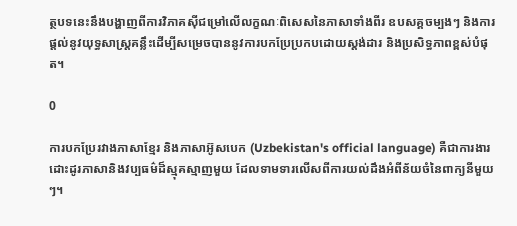ត្ថបទនេះនឹងបង្ហាញពីការវិភាគស៊ីជម្រៅលើលក្ខណៈពិសេសនៃភាសាទាំងពីរ ឧបសគ្គចម្បងៗ និងការផ្តល់នូវយុទ្ធសាស្ត្រគន្លឹះដើម្បីសម្រេចបាននូវការបកប្រែប្រកបដោយស្តង់ដារ និងប្រសិទ្ធភាពខ្ពស់បំផុត។

0

ការបកប្រែរវាងភាសាខ្មែរ និងភាសាអ៊ូសបេក (Uzbekistan's official language) គឺជាការងារដោះដូរភាសានិងវប្បធម៌ដ៏ស្មុគស្មាញមួយ ដែលទាមទារលើសពីការយល់ដឹងអំពីន័យចំនៃពាក្យនីមួយៗ។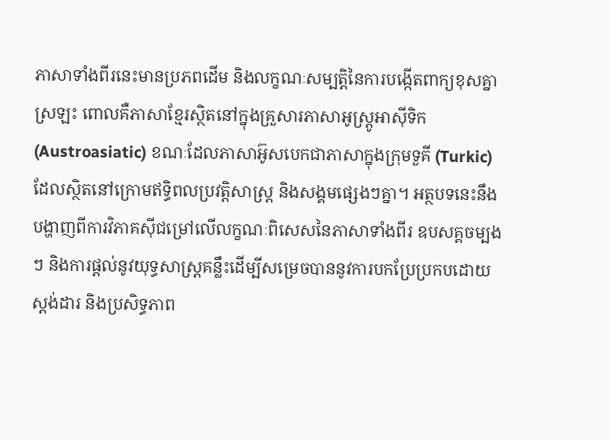ភាសាទាំងពីរនេះមានប្រភពដើម និងលក្ខណៈសម្បត្តិនៃការបង្កើតពាក្យខុសគ្នាស្រឡះ ពោលគឺភាសាខ្មែរស្ថិតនៅក្នុងគ្រួសារភាសាអូស្រ្តូអាស៊ីទិក (Austroasiatic) ខណៈដែលភាសាអ៊ូសបេកជាភាសាក្នុងក្រុមទួគី (Turkic) ដែលស្ថិតនៅក្រោមឥទ្ធិពលប្រវត្តិសាស្ត្រ និងសង្គមផ្សេងៗគ្នា។ អត្ថបទនេះនឹងបង្ហាញពីការវិភាគស៊ីជម្រៅលើលក្ខណៈពិសេសនៃភាសាទាំងពីរ ឧបសគ្គចម្បងៗ និងការផ្តល់នូវយុទ្ធសាស្ត្រគន្លឹះដើម្បីសម្រេចបាននូវការបកប្រែប្រកបដោយស្តង់ដារ និងប្រសិទ្ធភាព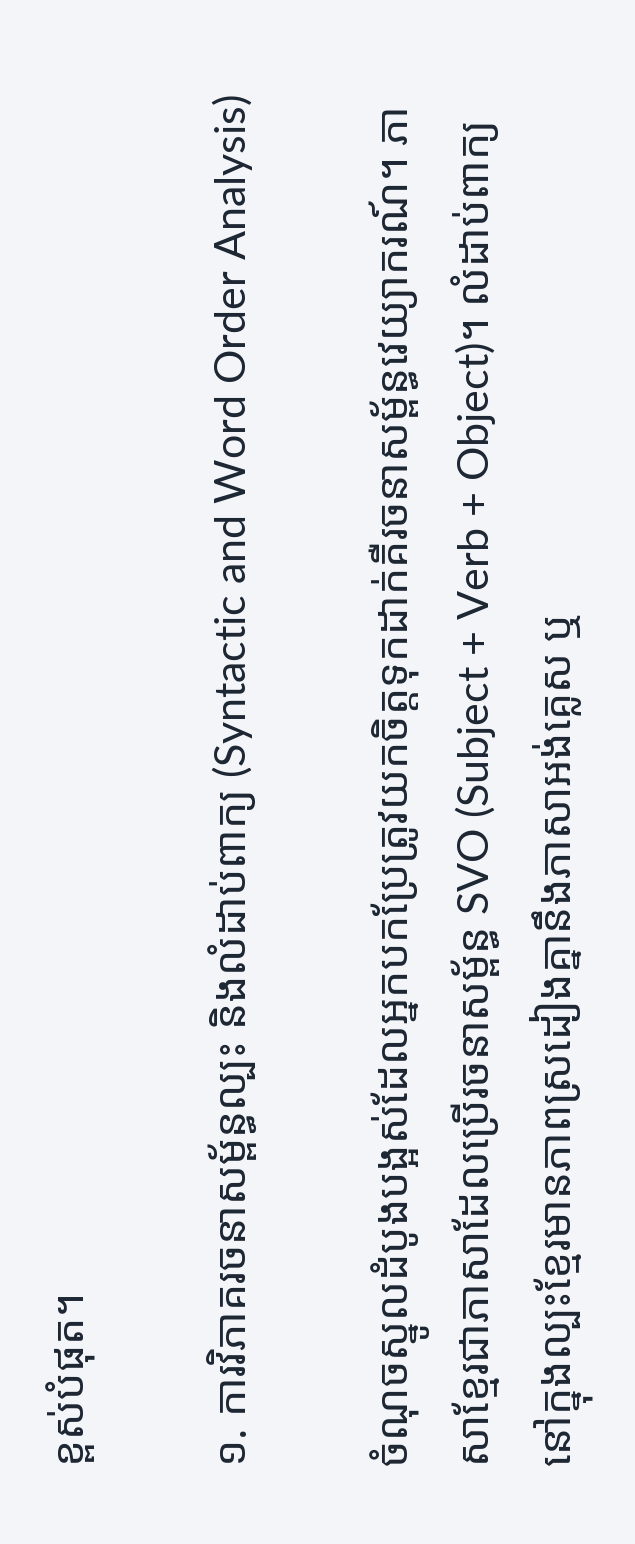ខ្ពស់បំផុត។

១. ការវិភាគរចនាសម្ព័ន្ធល្បះ និងលំដាប់ពាក្យ (Syntactic and Word Order Analysis)

ចំណុចស្នូលដំបូងបង្អស់ដែលអ្នកបកប្រែត្រូវយកចិត្តទុកដាក់គឺរចនាសម្ព័ន្ធវេយ្យាករណ៍។ ភាសាខ្មែរជាភាសាដែលប្រើរចនាសម្ព័ន្ធ SVO (Subject + Verb + Object)។ លំដាប់ពាក្យនៅក្នុងល្បះខ្មែរមានភាពស្រដៀងគ្នានឹងភាសាអង់គ្លេស ឬ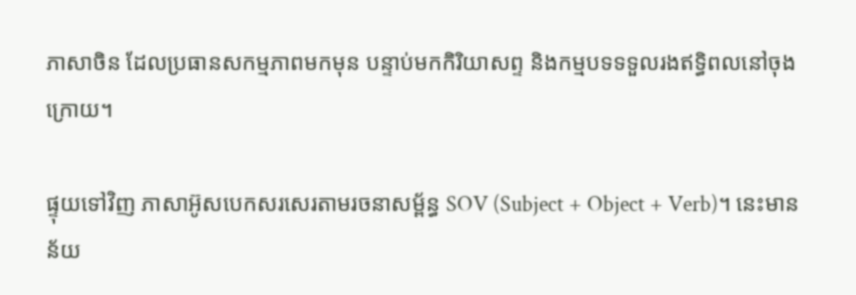ភាសាចិន ដែលប្រធានសកម្មភាពមកមុន បន្ទាប់មកកិរិយាសព្ទ និងកម្មបទទទួលរងឥទ្ធិពលនៅចុងក្រោយ។

ផ្ទុយទៅវិញ ភាសាអ៊ូសបេកសរសេរតាមរចនាសម្ព័ន្ធ SOV (Subject + Object + Verb)។ នេះមានន័យ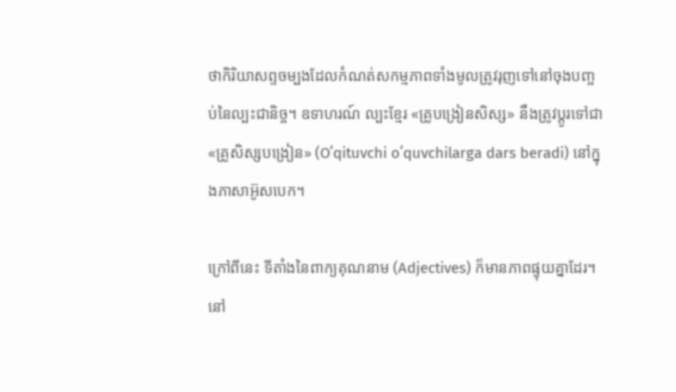ថាកិរិយាសព្ទចម្បងដែលកំណត់សកម្មភាពទាំងមូលត្រូវរុញទៅនៅចុងបញ្ចប់នៃល្បះជានិច្ច។ ឧទាហរណ៍ ល្បះខ្មែរ «គ្រូបង្រៀនសិស្ស» នឹងត្រូវប្តូរទៅជា «គ្រូសិស្សបង្រៀន» (Oʻqituvchi oʻquvchilarga dars beradi) នៅក្នុងភាសាអ៊ូសបេក។

ក្រៅពីនេះ ទីតាំងនៃពាក្យគុណនាម (Adjectives) ក៏មានភាពផ្ទុយគ្នាដែរ។ នៅ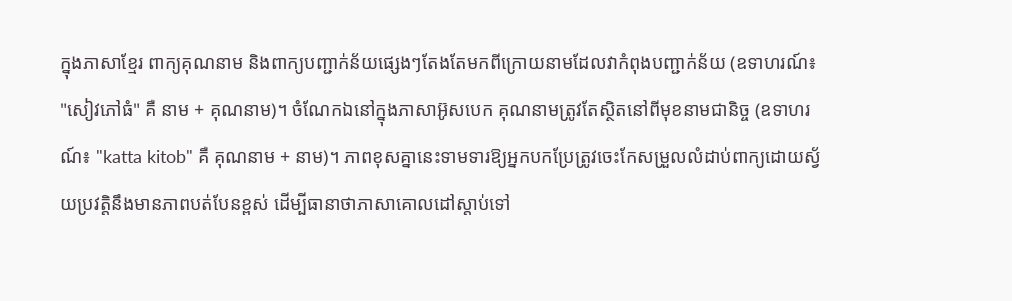ក្នុងភាសាខ្មែរ ពាក្យគុណនាម និងពាក្យបញ្ជាក់ន័យផ្សេងៗតែងតែមកពីក្រោយនាមដែលវាកំពុងបញ្ជាក់ន័យ (ឧទាហរណ៍៖ "សៀវភៅធំ" គឺ នាម + គុណនាម)។ ចំណែកឯនៅក្នុងភាសាអ៊ូសបេក គុណនាមត្រូវតែស្ថិតនៅពីមុខនាមជានិច្ច (ឧទាហរណ៍៖ "katta kitob" គឺ គុណនាម + នាម)។ ភាពខុសគ្នានេះទាមទារឱ្យអ្នកបកប្រែត្រូវចេះកែសម្រួលលំដាប់ពាក្យដោយស្វ័យប្រវត្តិនឹងមានភាពបត់បែនខ្ពស់ ដើម្បីធានាថាភាសាគោលដៅស្តាប់ទៅ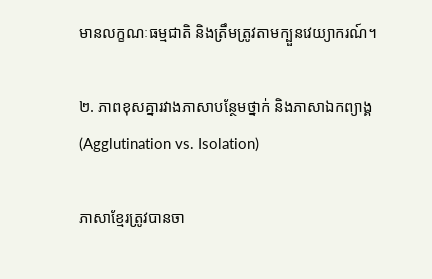មានលក្ខណៈធម្មជាតិ និងត្រឹមត្រូវតាមក្បួនវេយ្យាករណ៍។

២. ភាពខុសគ្នារវាងភាសាបន្ថែមថ្នាក់ និងភាសាឯកព្យាង្គ (Agglutination vs. Isolation)

ភាសាខ្មែរត្រូវបានចា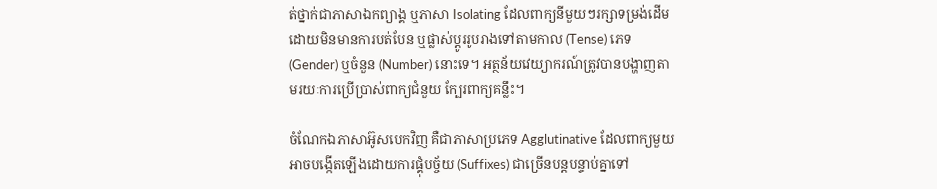ត់ថ្នាក់ជាភាសាឯកព្យាង្គ ឬភាសា Isolating ដែលពាក្យនីមួយៗរក្សាទម្រង់ដើមដោយមិនមានការបត់បែន ឬផ្លាស់ប្តូររូបរាងទៅតាមកាល (Tense) ភេទ (Gender) ឬចំនួន (Number) នោះទេ។ អត្ថន័យវេយ្យាករណ៍ត្រូវបានបង្ហាញតាមរយៈការប្រើប្រាស់ពាក្យជំនួយ ក្បែរពាក្យគន្លឹះ។

ចំណែកឯភាសាអ៊ូសបេកវិញ គឺជាភាសាប្រភេទ Agglutinative ដែលពាក្យមួយអាចបង្កើតឡើងដោយការផ្គុំបច្ច័យ (Suffixes) ជាច្រើនបន្តបន្ទាប់គ្នាទៅ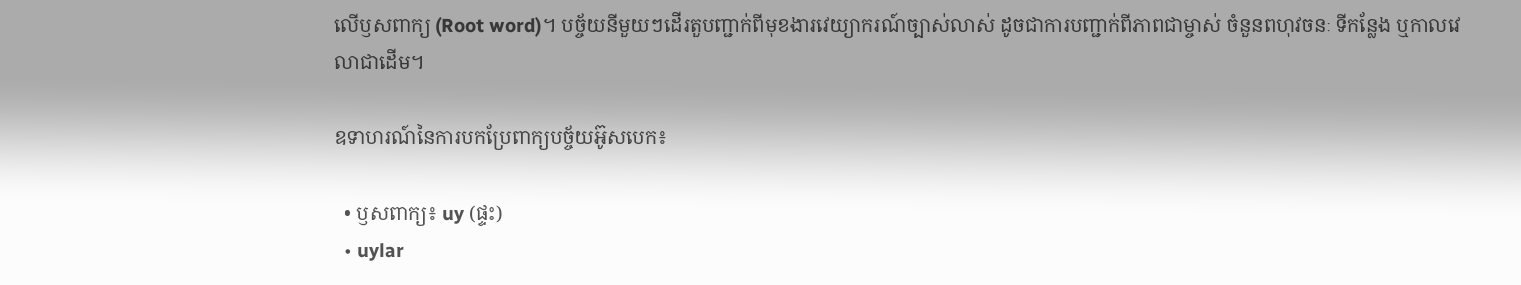លើឫសពាក្យ (Root word)។ បច្ច័យនីមួយៗដើរតួបញ្ជាក់ពីមុខងារវេយ្យាករណ៍ច្បាស់លាស់ ដូចជាការបញ្ជាក់ពីភាពជាម្ចាស់ ចំនួនពហុវចនៈ ទីកន្លែង ឬកាលវេលាជាដើម។

ឧទាហរណ៍នៃការបកប្រែពាក្យបច្ច័យអ៊ូសបេក៖

  • ឫសពាក្យ៖ uy (ផ្ទះ)
  • uylar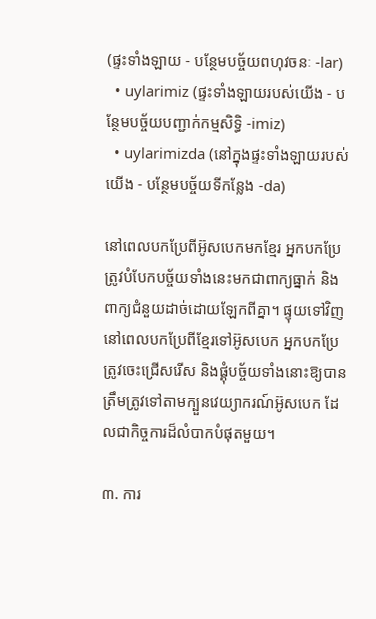(ផ្ទះទាំងឡាយ - បន្ថែមបច្ច័យពហុវចនៈ -lar)
  • uylarimiz (ផ្ទះទាំងឡាយរបស់យើង - បន្ថែមបច្ច័យបញ្ជាក់កម្មសិទ្ធិ -imiz)
  • uylarimizda (នៅក្នុងផ្ទះទាំងឡាយរបស់យើង - បន្ថែមបច្ច័យទីកន្លែង -da)

នៅពេលបកប្រែពីអ៊ូសបេកមកខ្មែរ អ្នកបកប្រែត្រូវបំបែកបច្ច័យទាំងនេះមកជាពាក្យធ្នាក់ និងពាក្យជំនួយដាច់ដោយឡែកពីគ្នា។ ផ្ទុយទៅវិញ នៅពេលបកប្រែពីខ្មែរទៅអ៊ូសបេក អ្នកបកប្រែត្រូវចេះជ្រើសរើស និងផ្គុំបច្ច័យទាំងនោះឱ្យបានត្រឹមត្រូវទៅតាមក្បួនវេយ្យាករណ៍អ៊ូសបេក ដែលជាកិច្ចការដ៏លំបាកបំផុតមួយ។

៣. ការ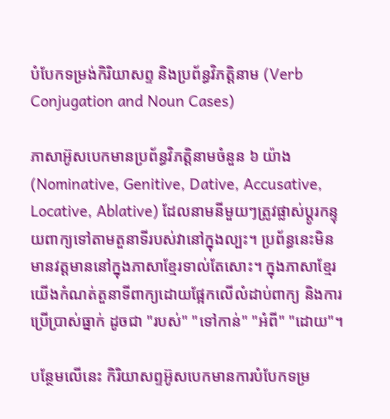បំបែកទម្រង់កិរិយាសព្ទ និងប្រព័ន្ធវិភត្តិនាម (Verb Conjugation and Noun Cases)

ភាសាអ៊ូសបេកមានប្រព័ន្ធវិភត្តិនាមចំនួន ៦ យ៉ាង (Nominative, Genitive, Dative, Accusative, Locative, Ablative) ដែលនាមនីមួយៗត្រូវផ្លាស់ប្តូរកន្ទុយពាក្យទៅតាមតួនាទីរបស់វានៅក្នុងល្បះ។ ប្រព័ន្ធនេះមិនមានវត្តមាននៅក្នុងភាសាខ្មែរទាល់តែសោះ។ ក្នុងភាសាខ្មែរ យើងកំណត់តួនាទីពាក្យដោយផ្អែកលើលំដាប់ពាក្យ និងការប្រើប្រាស់ធ្នាក់ ដូចជា "របស់" "ទៅកាន់" "អំពី" "ដោយ"។

បន្ថែមលើនេះ កិរិយាសព្ទអ៊ូសបេកមានការបំបែកទម្រ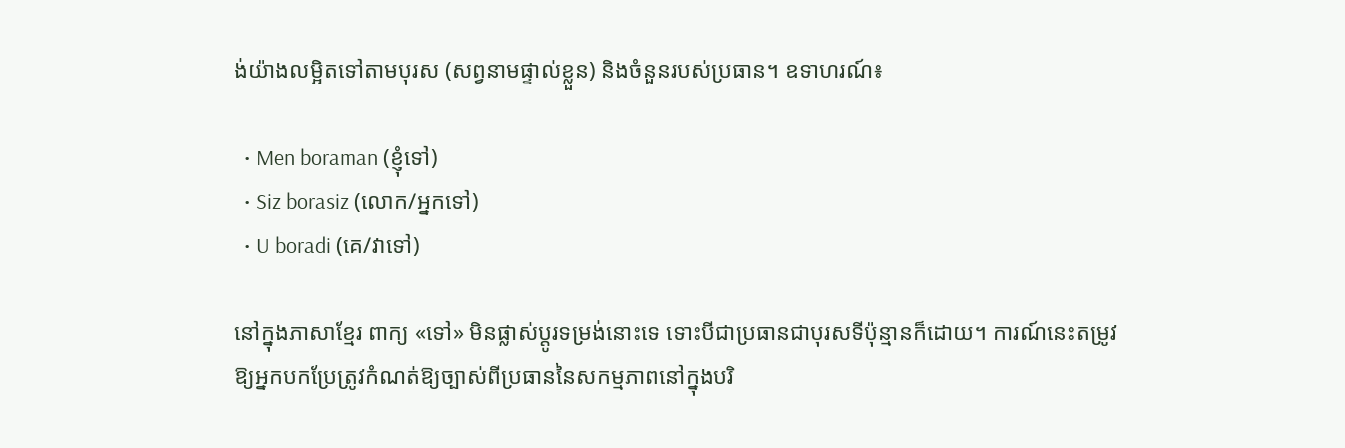ង់យ៉ាងលម្អិតទៅតាមបុរស (សព្វនាមផ្ទាល់ខ្លួន) និងចំនួនរបស់ប្រធាន។ ឧទាហរណ៍៖

  • Men boraman (ខ្ញុំទៅ)
  • Siz borasiz (លោក/អ្នកទៅ)
  • U boradi (គេ/វាទៅ)

នៅក្នុងភាសាខ្មែរ ពាក្យ «ទៅ» មិនផ្លាស់ប្តូរទម្រង់នោះទេ ទោះបីជាប្រធានជាបុរសទីប៉ុន្មានក៏ដោយ។ ការណ៍នេះតម្រូវឱ្យអ្នកបកប្រែត្រូវកំណត់ឱ្យច្បាស់ពីប្រធាននៃសកម្មភាពនៅក្នុងបរិ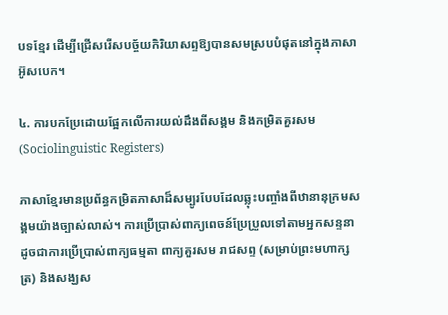បទខ្មែរ ដើម្បីជ្រើសរើសបច្ច័យកិរិយាសព្ទឱ្យបានសមស្របបំផុតនៅក្នុងភាសាអ៊ូសបេក។

៤. ការបកប្រែដោយផ្អែកលើការយល់ដឹងពីសង្គម និងកម្រិតគួរសម (Sociolinguistic Registers)

ភាសាខ្មែរមានប្រព័ន្ធកម្រិតភាសាដ៏សម្បូរបែបដែលឆ្លុះបញ្ចាំងពីឋានានុក្រមសង្គមយ៉ាងច្បាស់លាស់។ ការប្រើប្រាស់ពាក្យពេចន៍ប្រែប្រួលទៅតាមអ្នកសន្ទនា ដូចជាការប្រើប្រាស់ពាក្យធម្មតា ពាក្យគួរសម រាជសព្ទ (សម្រាប់ព្រះមហាក្សត្រ) និងសង្ឃស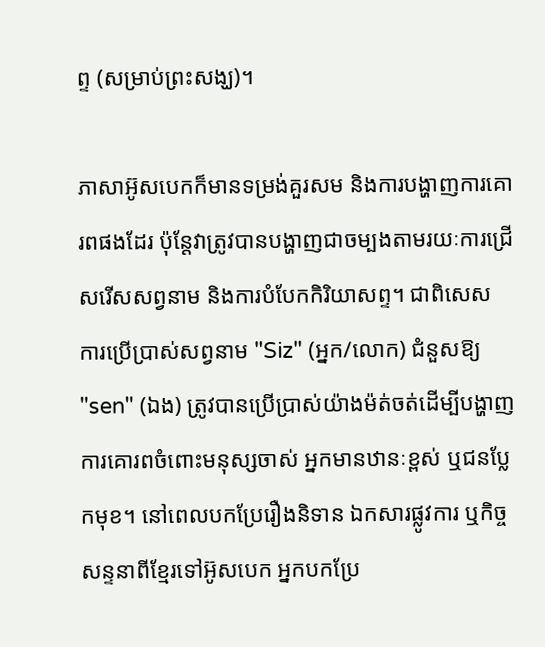ព្ទ (សម្រាប់ព្រះសង្ឃ)។

ភាសាអ៊ូសបេកក៏មានទម្រង់គួរសម និងការបង្ហាញការគោរពផងដែរ ប៉ុន្តែវាត្រូវបានបង្ហាញជាចម្បងតាមរយៈការជ្រើសរើសសព្វនាម និងការបំបែកកិរិយាសព្ទ។ ជាពិសេស ការប្រើប្រាស់សព្វនាម "Siz" (អ្នក/លោក) ជំនួសឱ្យ "sen" (ឯង) ត្រូវបានប្រើប្រាស់យ៉ាងម៉ត់ចត់ដើម្បីបង្ហាញការគោរពចំពោះមនុស្សចាស់ អ្នកមានឋានៈខ្ពស់ ឬជនប្លែកមុខ។ នៅពេលបកប្រែរឿងនិទាន ឯកសារផ្លូវការ ឬកិច្ចសន្ទនាពីខ្មែរទៅអ៊ូសបេក អ្នកបកប្រែ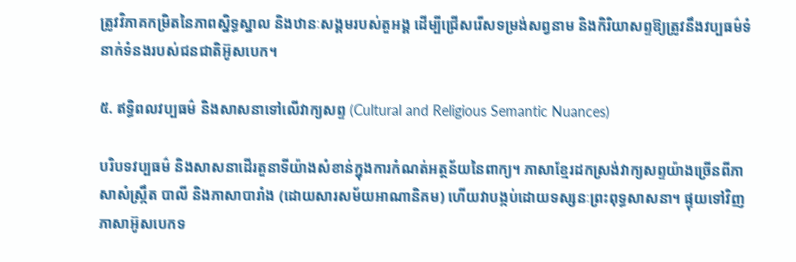ត្រូវវិភាគកម្រិតនៃភាពស្និទ្ធស្នាល និងឋានៈសង្គមរបស់តួអង្គ ដើម្បីជ្រើសរើសទម្រង់សព្វនាម និងកិរិយាសព្ទឱ្យត្រូវនឹងវប្បធម៌ទំនាក់ទំនងរបស់ជនជាតិអ៊ូសបេក។

៥. ឥទ្ធិពលវប្បធម៌ និងសាសនាទៅលើវាក្យសព្ទ (Cultural and Religious Semantic Nuances)

បរិបទវប្បធម៌ និងសាសនាដើរតួនាទីយ៉ាងសំខាន់ក្នុងការកំណត់អត្ថន័យនៃពាក្យ។ ភាសាខ្មែរដកស្រង់វាក្យសព្ទយ៉ាងច្រើនពីភាសាសំស្រ្កឹត បាលី និងភាសាបារាំង (ដោយសារសម័យអាណានិគម) ហើយវាបង្កប់ដោយទស្សនៈព្រះពុទ្ធសាសនា។ ផ្ទុយទៅវិញ ភាសាអ៊ូសបេកទ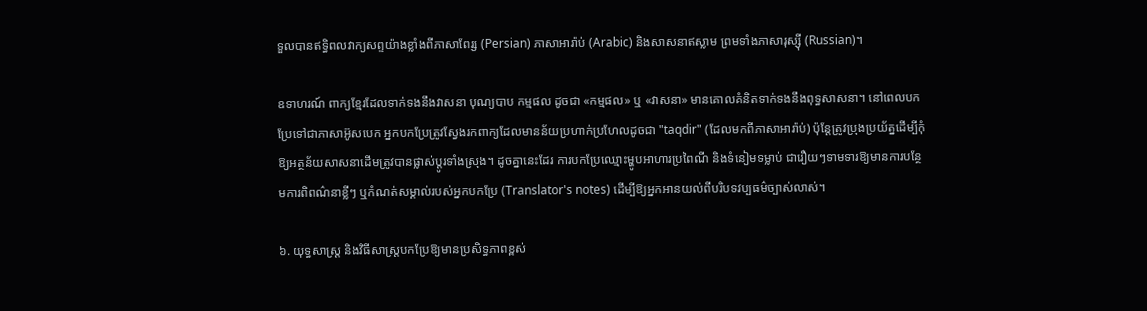ទួលបានឥទ្ធិពលវាក្យសព្ទយ៉ាងខ្លាំងពីភាសាពែរ្ស (Persian) ភាសាអារ៉ាប់ (Arabic) និងសាសនាឥស្លាម ព្រមទាំងភាសារុស្ស៊ី (Russian)។

ឧទាហរណ៍ ពាក្យខ្មែរដែលទាក់ទងនឹងវាសនា បុណ្យបាប កម្មផល ដូចជា «កម្មផល» ឬ «វាសនា» មានគោលគំនិតទាក់ទងនឹងពុទ្ធសាសនា។ នៅពេលបកប្រែទៅជាភាសាអ៊ូសបេក អ្នកបកប្រែត្រូវស្វែងរកពាក្យដែលមានន័យប្រហាក់ប្រហែលដូចជា "taqdir" (ដែលមកពីភាសាអារ៉ាប់) ប៉ុន្តែត្រូវប្រុងប្រយ័ត្នដើម្បីកុំឱ្យអត្ថន័យសាសនាដើមត្រូវបានផ្លាស់ប្តូរទាំងស្រុង។ ដូចគ្នានេះដែរ ការបកប្រែឈ្មោះម្ហូបអាហារប្រពៃណី និងទំនៀមទម្លាប់ ជារឿយៗទាមទារឱ្យមានការបន្ថែមការពិពណ៌នាខ្លីៗ ឬកំណត់សម្គាល់របស់អ្នកបកប្រែ (Translator's notes) ដើម្បីឱ្យអ្នកអានយល់ពីបរិបទវប្បធម៌ច្បាស់លាស់។

៦. យុទ្ធសាស្ត្រ និងវិធីសាស្ត្របកប្រែឱ្យមានប្រសិទ្ធភាពខ្ពស់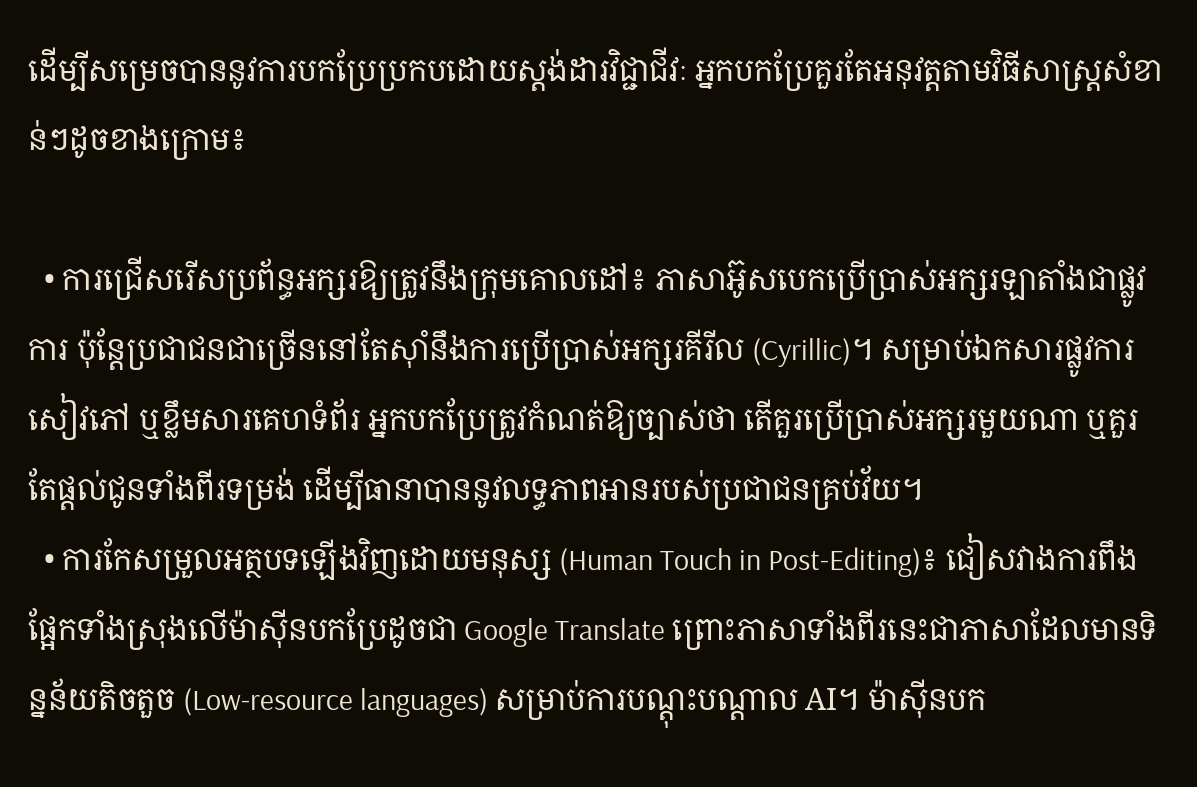ដើម្បីសម្រេចបាននូវការបកប្រែប្រកបដោយស្តង់ដារវិជ្ជាជីវៈ អ្នកបកប្រែគួរតែអនុវត្តតាមវិធីសាស្ត្រសំខាន់ៗដូចខាងក្រោម៖

  • ការជ្រើសរើសប្រព័ន្ធអក្សរឱ្យត្រូវនឹងក្រុមគោលដៅ៖ ភាសាអ៊ូសបេកប្រើប្រាស់អក្សរឡាតាំងជាផ្លូវការ ប៉ុន្តែប្រជាជនជាច្រើននៅតែស៊ាំនឹងការប្រើប្រាស់អក្សរគីរីល (Cyrillic)។ សម្រាប់ឯកសារផ្លូវការ សៀវភៅ ឬខ្លឹមសារគេហទំព័រ អ្នកបកប្រែត្រូវកំណត់ឱ្យច្បាស់ថា តើគួរប្រើប្រាស់អក្សរមួយណា ឬគួរតែផ្តល់ជូនទាំងពីរទម្រង់ ដើម្បីធានាបាននូវលទ្ធភាពអានរបស់ប្រជាជនគ្រប់វ័យ។
  • ការកែសម្រួលអត្ថបទឡើងវិញដោយមនុស្ស (Human Touch in Post-Editing)៖ ជៀសវាងការពឹងផ្អែកទាំងស្រុងលើម៉ាស៊ីនបកប្រែដូចជា Google Translate ព្រោះភាសាទាំងពីរនេះជាភាសាដែលមានទិន្នន័យតិចតួច (Low-resource languages) សម្រាប់ការបណ្តុះបណ្តាល AI។ ម៉ាស៊ីនបក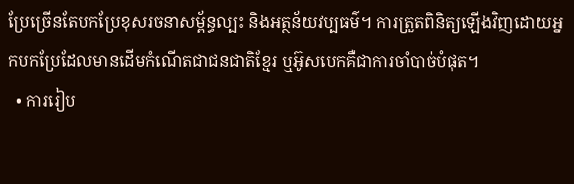ប្រែច្រើនតែបកប្រែខុសរចនាសម្ព័ន្ធល្បះ និងអត្ថន័យវប្បធម៌។ ការត្រួតពិនិត្យឡើងវិញដោយអ្នកបកប្រែដែលមានដើមកំណើតជាជនជាតិខ្មែរ ឬអ៊ូសបេកគឺជាការចាំបាច់បំផុត។
  • ការរៀប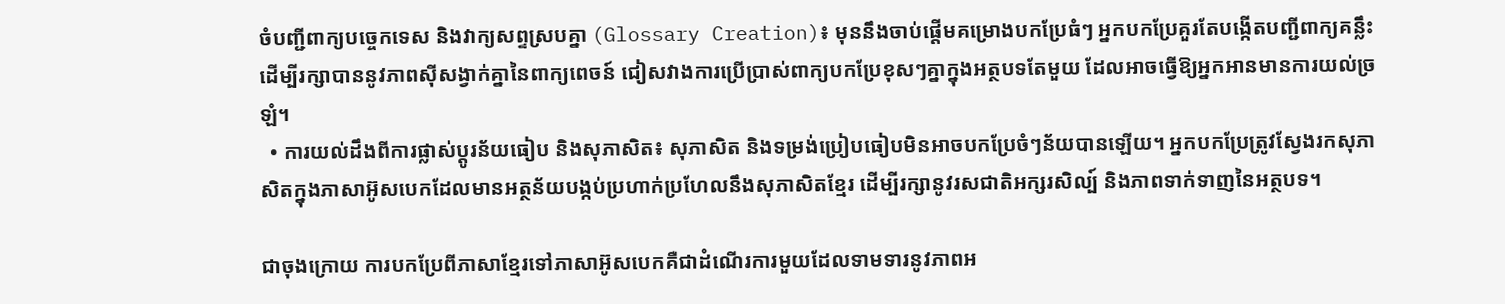ចំបញ្ជីពាក្យបច្ចេកទេស និងវាក្យសព្ទស្របគ្នា (Glossary Creation)៖ មុននឹងចាប់ផ្តើមគម្រោងបកប្រែធំៗ អ្នកបកប្រែគួរតែបង្កើតបញ្ជីពាក្យគន្លឹះដើម្បីរក្សាបាននូវភាពស៊ីសង្វាក់គ្នានៃពាក្យពេចន៍ ជៀសវាងការប្រើប្រាស់ពាក្យបកប្រែខុសៗគ្នាក្នុងអត្ថបទតែមួយ ដែលអាចធ្វើឱ្យអ្នកអានមានការយល់ច្រឡំ។
  • ការយល់ដឹងពីការផ្លាស់ប្តូរន័យធៀប និងសុភាសិត៖ សុភាសិត និងទម្រង់ប្រៀបធៀបមិនអាចបកប្រែចំៗន័យបានឡើយ។ អ្នកបកប្រែត្រូវស្វែងរកសុភាសិតក្នុងភាសាអ៊ូសបេកដែលមានអត្ថន័យបង្កប់ប្រហាក់ប្រហែលនឹងសុភាសិតខ្មែរ ដើម្បីរក្សានូវរសជាតិអក្សរសិល្ប៍ និងភាពទាក់ទាញនៃអត្ថបទ។

ជាចុងក្រោយ ការបកប្រែពីភាសាខ្មែរទៅភាសាអ៊ូសបេកគឺជាដំណើរការមួយដែលទាមទារនូវភាពអ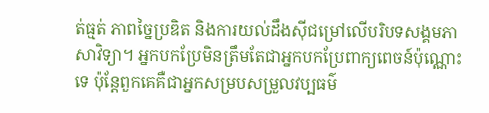ត់ធ្មត់ ភាពច្នៃប្រឌិត និងការយល់ដឹងស៊ីជម្រៅលើបរិបទសង្គមភាសាវិទ្យា។ អ្នកបកប្រែមិនត្រឹមតែជាអ្នកបកប្រែពាក្យពេចន៍ប៉ុណ្ណោះទេ ប៉ុន្តែពួកគេគឺជាអ្នកសម្របសម្រួលវប្បធម៌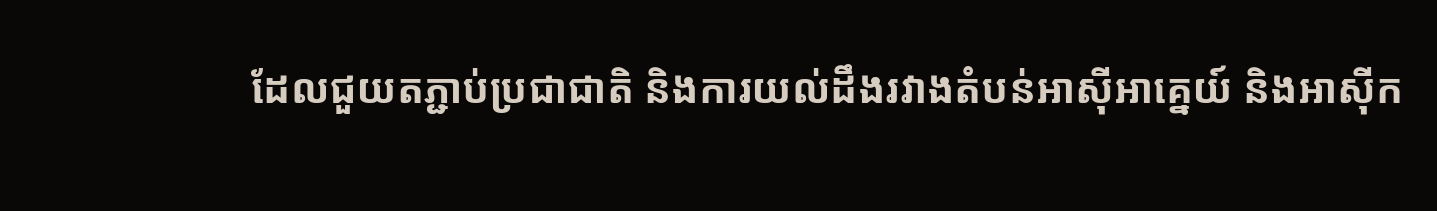ដែលជួយតភ្ជាប់ប្រជាជាតិ និងការយល់ដឹងរវាងតំបន់អាស៊ីអាគ្នេយ៍ និងអាស៊ីក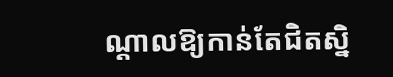ណ្តាលឱ្យកាន់តែជិតស្និ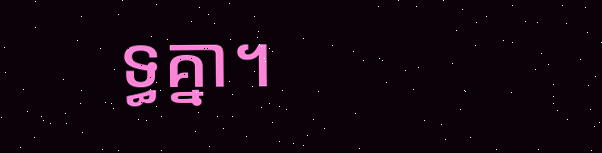ទ្ធគ្នា។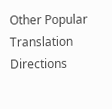Other Popular Translation Directions